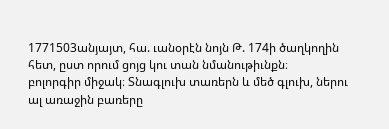1771503անյայտ, հա. ւանօրէն նոյն Թ. 174ի ծաղկողին հետ, ըստ որում ցոյց կու տան նմանութիւնքն։
բոլորգիր միջակ։ Տնագլուխ տառերն և մեծ գլուխ, ներու ալ առաջին բառերը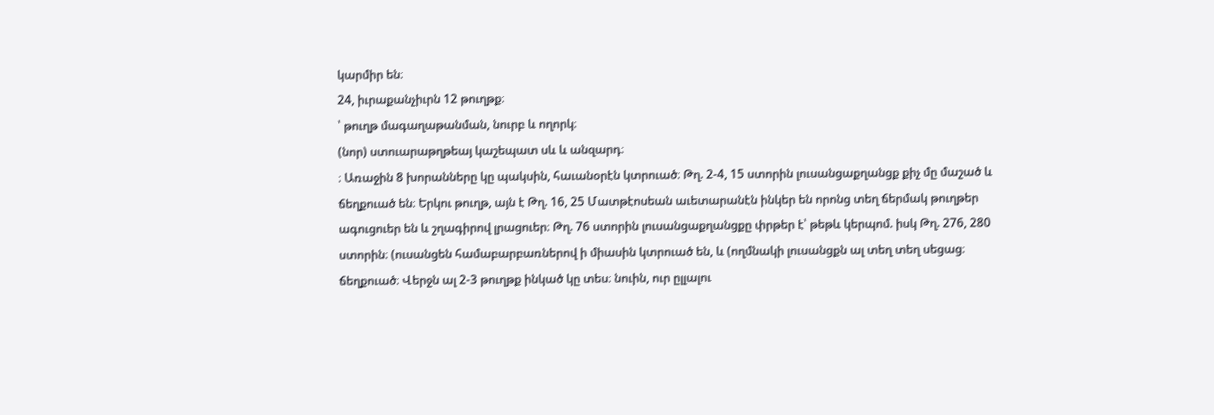կարմիր են։
24, իւրաքանչիւրն 12 թուղթք։
՝ թուղթ մագաղաթանման, նուրբ և ողորկ։
(նոր) ստուարաթղթեայ կաշեպատ սև և անզարդ։
։ Առաջին 8 խորանները կը պակսին, հաւանօրէն կտրուած։ Թղ. 2-4, 15 ստորին լուսանցաքղանցք քիչ մը մաշած և ճեղքուած են։ Երկու թուղթ, այն է Թղ. 16, 25 Մատթէոսեան աւետարանէն ինկեր են որոնց տեղ ճերմակ թուղթեր ագուցուեր են և շղագիրով լրացուեր։ Թղ. 76 ստորին լուսանցաքղանցքը փրթեր է՝ թեթև կերպոմ. իսկ Թղ. 276, 280 ստորին։ (ուսանցեն համաբարբառներով ի միասին կտրուած են, և (ողմնակի լուսանցքն ալ տեղ տեղ սեցաց։ ճեղքուած։ Վերջն ալ 2-3 թուղթք ինկած կը տես։ նուին, ուր ըլլալու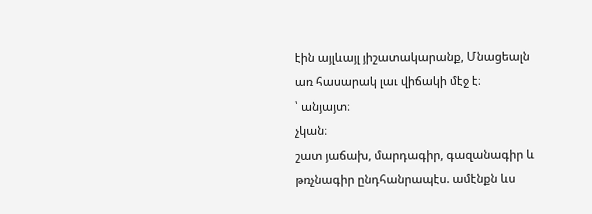էին այլևայլ յիշատակարանք, Մնացեալն առ հասարակ լաւ վիճակի մէջ է։
՝ անյայտ։
չկան։
շատ յաճախ, մարդագիր, գազանագիր և թռչնագիր ընդհանրապէս. ամէնքն ևս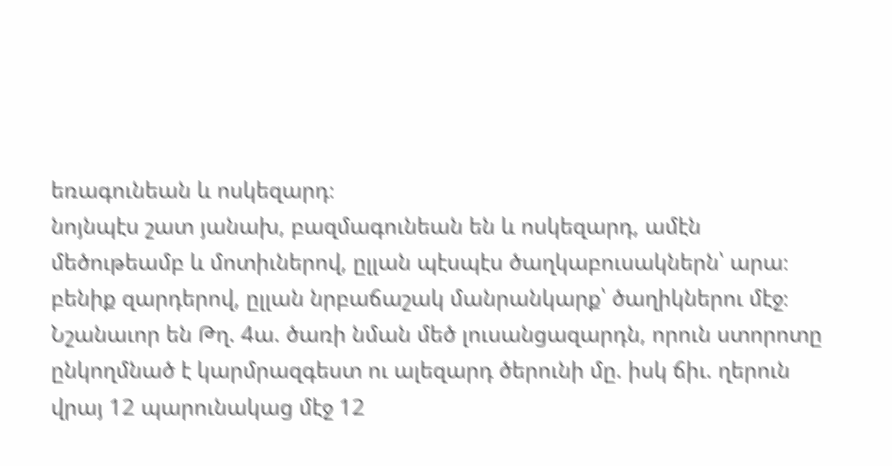եռագունեան և ոսկեզարդ։
նոյնպէս շատ յանախ, բազմագունեան են և ոսկեզարդ, ամէն մեծութեամբ և մոտիւներով, ըլլան պէսպէս ծաղկաբուսակներն՝ արա։ բենիք զարդերով, ըլլան նրբաճաշակ մանրանկարք՝ ծաղիկներու մէջ։ Նշանաւոր են Թղ. 4ա. ծառի նման մեծ լուսանցազարդն, որուն ստորոտը ընկողմնած է կարմրազգեստ ու ալեզարդ ծերունի մը. իսկ ճիւ. ղերուն վրայ 12 պարունակաց մէջ 12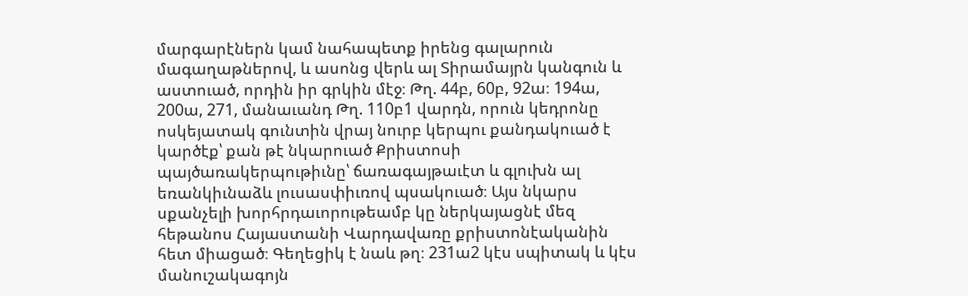մարգարէներն կամ նահապետք իրենց գալարուն մագաղաթներով, և ասոնց վերև ալ Տիրամայրն կանգուն և աստուած, որդին իր գրկին մէջ։ Թղ. 44բ, 60բ, 92ա։ 194ա, 200ա, 271, մանաւանդ Թղ. 110բ1 վարդն, որուն կեդրոնը ոսկեյատակ գունտին վրայ նուրբ կերպու քանդակուած է կարծէք՝ քան թէ նկարուած Քրիստոսի պայծառակերպութիւնը՝ ճառագայթաւէտ և գլուխն ալ եռանկիւնաձև լուսասփիւռով պսակուած։ Այս նկարս սքանչելի խորհրդաւորութեամբ կը ներկայացնէ մեզ հեթանոս Հայաստանի Վարդավառը քրիստոնէականին հետ միացած։ Գեղեցիկ է նաև թղ։ 231ա2 կէս սպիտակ և կէս մանուշակագոյն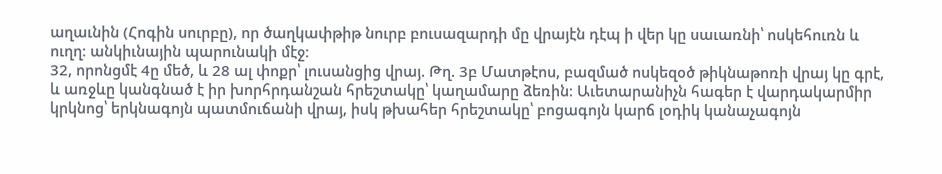աղաւնին (Հոգին սուրբը), որ ծաղկափթիթ նուրբ բուսազարդի մը վրայէն դէպ ի վեր կը սաւառնի՝ ոսկեհուռն և ուղղ։ անկիւնային պարունակի մէջ։
32, որոնցմէ 4ը մեծ, և 28 ալ փոքր՝ լուսանցից վրայ. Թղ. 3բ Մատթէոս, բազմած ոսկեզօծ թիկնաթոռի վրայ կը գրէ, և առջևը կանգնած է իր խորհրդանշան հրեշտակը՝ կաղամարը ձեռին։ Աւետարանիչն հագեր է վարդակարմիր կրկնոց՝ երկնագոյն պատմուճանի վրայ, իսկ թխահեր հրեշտակը՝ բոցագոյն կարճ լօդիկ կանաչագոյն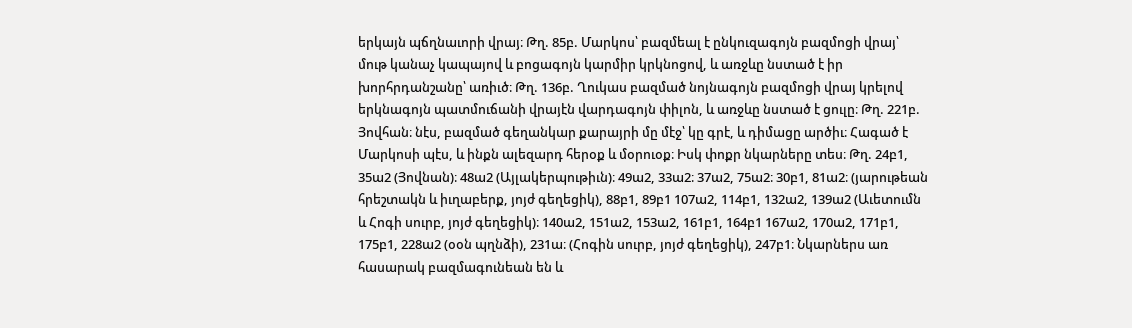երկայն պճղնաւորի վրայ։ Թղ. 85բ. Մարկոս՝ բազմեալ է ընկուզագոյն բազմոցի վրայ՝ մութ կանաչ կապայով և բոցագոյն կարմիր կրկնոցով, և առջևը նստած է իր խորհրդանշանը՝ առիւծ։ Թղ. 136բ. Ղուկաս բազմած նոյնագոյն բազմոցի վրայ կրելով երկնագոյն պատմուճանի վրայէն վարդագոյն փիլոն, և առջևը նստած է ցուլը։ Թղ. 221բ. Յովհան։ նէս, բազմած գեղանկար քարայրի մը մէջ՝ կը գրէ, և դիմացը արծիւ։ Հագած է Մարկոսի պէս, և ինքն ալեզարդ հերօք և մօրուօք։ Իսկ փոքր նկարները տես։ Թղ. 24բ1, 35ա2 (Յովնան)։ 48ա2 (Այլակերպութիւն)։ 49ա2, 33ա2։ 37ա2, 75ա2։ 30բ1, 81ա2։ (յարութեան հրեշտակն և իւղաբերք, յոյժ գեղեցիկ), 88բ1, 89բ1 107ա2, 114բ1, 132ա2, 139ա2 (Աւետումն և Հոգի սուրբ, յոյժ գեղեցիկ)։ 140ա2, 151ա2, 153ա2, 161բ1, 164բ1 167ա2, 170ա2, 171բ1, 175բ1, 228ա2 (օօն պղնձի), 231ա։ (Հոգին սուրբ, յոյժ գեղեցիկ), 247բ1։ Նկարներս առ հասարակ բազմագունեան են և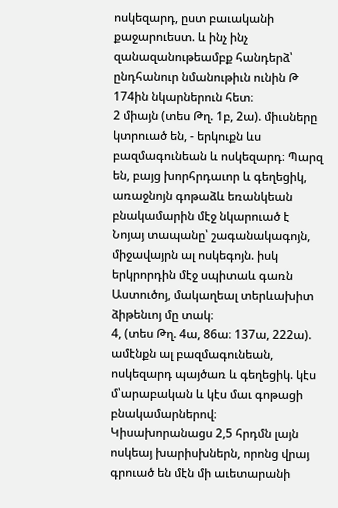ոսկեզարդ, ըստ բաւականի քաջարուեստ. և ինչ ինչ զանազանութեամբք հանդերձ՝ ընդհանուր նմանութիւն ունին Թ 174ին նկարներուն հետ։
2 միայն (տես Թղ. 1բ, 2ա). միւսները կտրուած են, - երկուքն ևս բազմագունեան և ոսկեզարդ։ Պարզ են, բայց խորհրդաւոր և գեղեցիկ, առաջնոյն գոթաձև եռանկեան բնակամարին մէջ նկարուած է Նոյայ տապանը՝ շագանակագոյն, միջավայրն ալ ոսկեգոյն. իսկ երկրորդին մէջ սպիտաև գառն Աստուծոյ, մակաղեալ տերևախիտ ձիթենւոյ մը տակ։
4, (տես Թղ. 4ա, 86ա։ 137ա, 222ա). ամէնքն ալ բազմագունեան, ոսկեզարդ պայծառ և գեղեցիկ. կէս մ՝արաբական և կէս մաւ գոթացի բնակամարներով։ Կիսախորանացս 2,5 հրդմն լայն ոսկեայ խարիսխներն, որոնց վրայ գրուած են մէն մի աւետարանի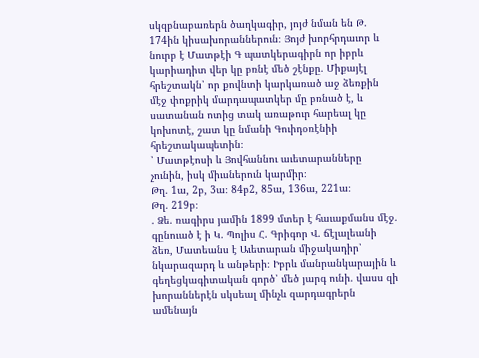սկզբնաբառերն ծաղկագիր, յոյժ նման են Թ. 174ին կիսախորաններուն։ Յոյժ խորհրդաւոր և նուրբ է Մատթէի Գ պատկերագիրն որ իբրև կարիադիտ վեր կը բռնէ մեծ շէնքը. Միքայէլ հրեշտակն՝ որ քովնտի կարկառած աջ ձեռքին մէջ փոքրիկ մարդապատկեր մը բռնած է, և սատանան ոտից տակ առաթուր հարեալ կը կոխոտէ, շատ կը նմանի Գուիդօռէնիի հրեշտակապետին։
՝ Մատթէոսի և Յովհաննու աւետարանները չունին, իսկ միւսներուն կարմիր։
Թղ. 1ա, 2բ, 3ա։ 84բ2, 85ա, 136ա, 221ա։
Թղ. 219բ։
. Ձե. ռագիրս յամին 1899 մտեր է հաւաքմանս մէջ. գընուած է ի Կ. Պոլիս Հ. Գրիգոր Վ. ճէլալեանի ձեռ, Մատեանս է Աւետարան միջակադիր՝ նկարազարդ և անթերի։ Իբրև մանրանկարային և գեղեցկագիտական գործ՝ մեծ յարգ ունի. վասս զի խորաններէն սկսեալ մինչև զարդագրերն ամենայն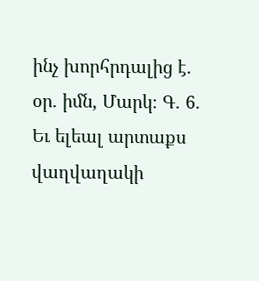ինչ խորհրդալից է. օր. իմն, Մարկ։ Գ. 6. Եւ ելեալ արտաքս վաղվաղակի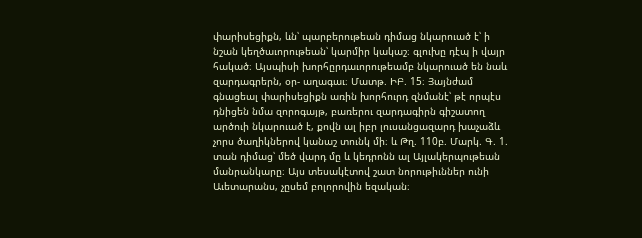փարիսեցիքն, ևն՝ պարբերութեան դիմաց նկարուած է՝ ի նշան կեղծաւորութեան՝ կարմիր կակաշ։ գլուխը դէպ ի վայր հակած։ Այսպիսի խորհըրդաւորութեամբ նկարուած են նաև զարդագրերն, օր- աղագաւ։ Մատթ. ԻԲ. 15։ Յայնժամ գնացեալ փարիսեցիքն առին խորհուրդ զնմանէ՝ թէ որպէս դնիցեն նմա զորոգայթ, բառերու զարդագիրն գիշատող արծուի նկարուած է, քովն ալ իբր լուսանցազարդ խաչաձև չորս ծաղիկներով կանաշ տունկ մի։ և Թղ. 110բ. Մարկ. Գ. 1. տան դիմաց՝ մեծ վարդ մը և կեդրոնն ալ Այլակերպութեան մանրանկարը։ Այս տեսակէտով շատ նորութիւններ ունի Աւետարանս, չըսեմ բոլորովին եզական։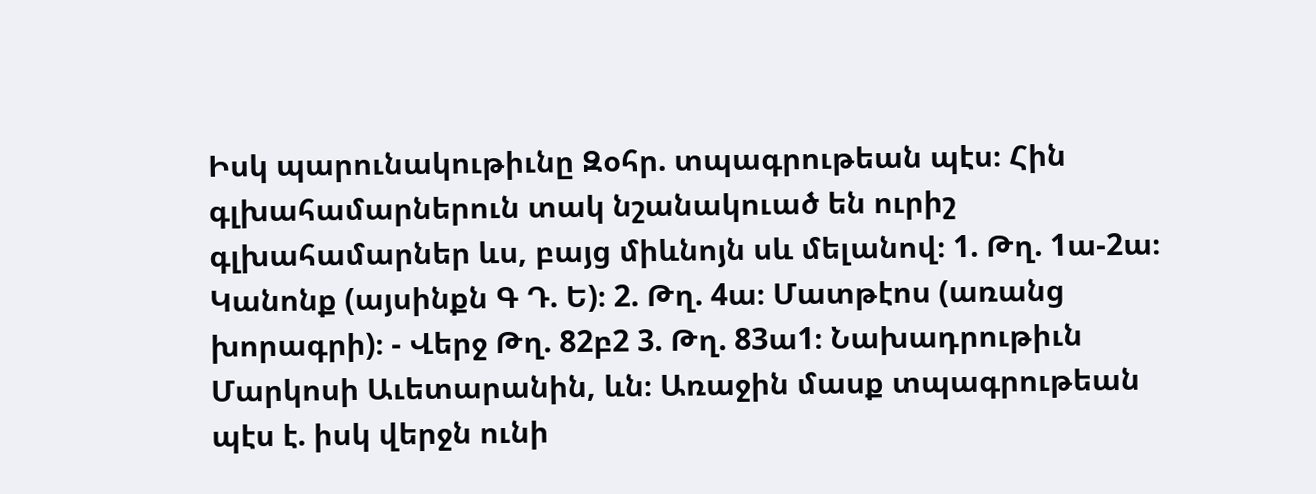Իսկ պարունակութիւնը Զօհր. տպագրութեան պէս։ Հին գլխահամարներուն տակ նշանակուած են ուրիշ գլխահամարներ ևս, բայց միևնոյն սև մելանով։ 1. Թղ. 1ա-2ա։ Կանոնք (այսինքն Գ Դ. Ե)։ 2. Թղ. 4ա։ Մատթէոս (առանց խորագրի)։ - Վերջ Թղ. 82բ2 3. Թղ. 83ա1։ Նախադրութիւն Մարկոսի Աւետարանին, ևն։ Առաջին մասք տպագրութեան պէս է. իսկ վերջն ունի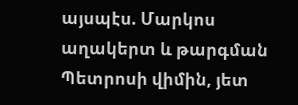այսպէս. Մարկոս աղակերտ և թարգման Պետրոսի վիմին, յետ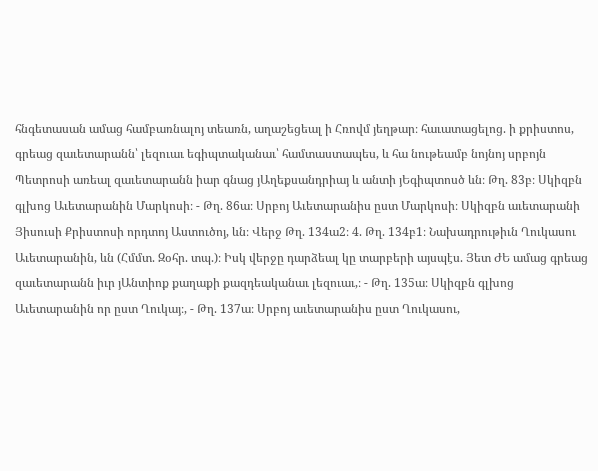հնգետասան ամաց համբառնալոյ տեառն, աղաշեցեալ ի Հռովմ յեղթար։ հաւատացելոց. ի քրիստոս, գրեաց զաւետարանն՝ լեզուաւ եգիպտականաւ՝ համտաստապես, և հա նութեամբ նոյնոյ սրբոյն Պետրոսի առեալ զաւետարանն իար գնաց յԱղեքսանդրիայ և անտի յԵգիպտոսծ ևն։ Թղ. 83բ։ Սկիզբն գլխոց Աւետարանին Մարկոսի։ - Թղ. 86ա։ Սրբոյ Աւետարանիս ըստ Մարկոսի։ Սկիզբն աւետարանի Յիսուսի Քրիստոսի որդտոյ Աստուծոյ, ևն։ Վերջ Թղ. 134ա2։ 4. Թղ. 134բ1։ Նախադրութիւն Ղուկասու Աւետարանին, ևն (Հմմտ. Զօհր. տպ.)։ Իսկ վերջը դարձեալ կը տարբերի այսպէս. Յետ ԺԵ ամաց գրեաց զաւետարանն իւր յԱնտիոք քաղաքի քազդեականաւ լեզուաւ,։ - Թղ. 135ա։ Սկիզբն գլխոց Աւետարանին որ ըստ Ղուկայ։, - Թղ. 137ա։ Սրբոյ աւետարանիս ըստ Ղուկասու,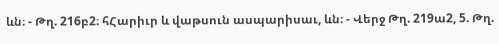ևն։ - Թղ. 216բ2։ հՀարիւր և վաթսուն ասպարիսաւ, ևն։ - Վերջ Թղ. 219ա2, 5. Թղ.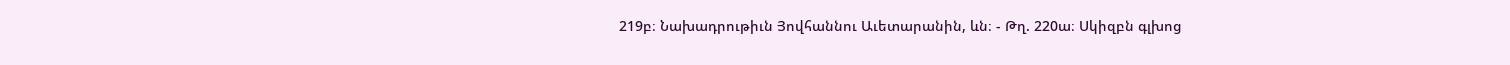219բ։ Նախադրութիւն Յովհաննու Աւետարանին, ևն։ - Թղ. 220ա։ Սկիզբն գլխոց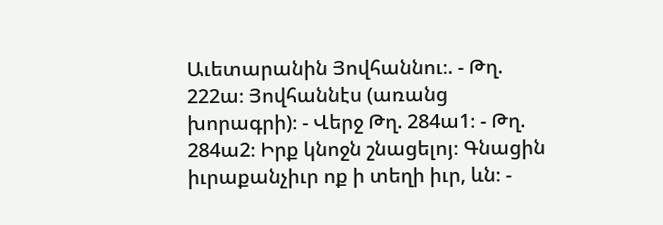Աւետարանին Յովհաննու։. - Թղ. 222ա։ Յովհաննէս (առանց խորագրի)։ - Վերջ Թղ. 284ա1։ - Թղ. 284ա2։ Իրք կնոջն շնացելոյ։ Գնացին իւրաքանչիւր ոք ի տեղի իւր, ևն։ -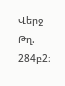Վերջ Թղ. 284բ2։